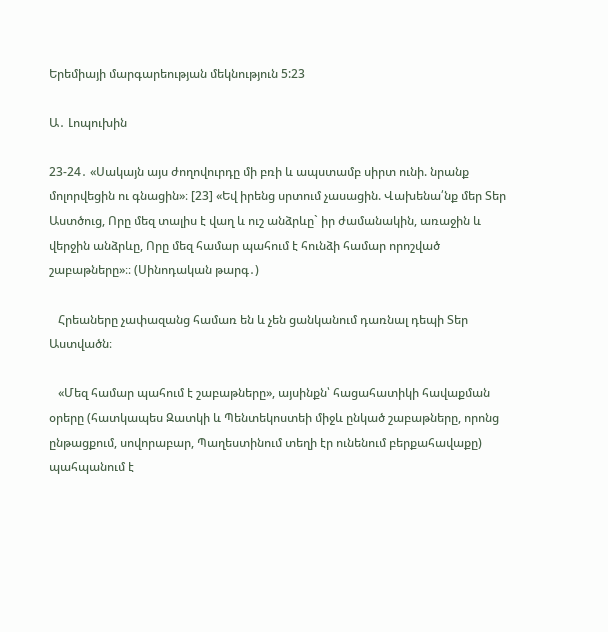Երեմիայի մարգարեության մեկնություն 5:23

Ա․ Լոպուխին

23-24․ «Սակայն այս ժողովուրդը մի բռի և ապստամբ սիրտ ունի. նրանք մոլորվեցին ու գնացին»։ [23] «Եվ իրենց սրտում չասացին. Վախենա՛նք մեր Տեր Աստծուց, Որը մեզ տալիս է վաղ և ուշ անձրևը` իր ժամանակին, առաջին և վերջին անձրևը, Որը մեզ համար պահում է հունձի համար որոշված շաբաթները»։։ (Սինոդական թարգ․)

   Հրեաները չափազանց համառ են և չեն ցանկանում դառնալ դեպի Տեր Աստվածն։

   «Մեզ համար պահում է շաբաթները», այսինքն՝ հացահատիկի հավաքման օրերը (հատկապես Զատկի և Պենտեկոստեի միջև ընկած շաբաթները, որոնց ընթացքում, սովորաբար, Պաղեստինում տեղի էր ունենում բերքահավաքը) պահպանում է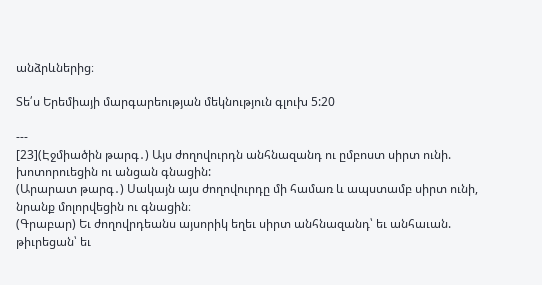անձրևներից։

Տե՛ս Երեմիայի մարգարեության մեկնություն գլուխ 5:20

---
[23](Էջմիածին թարգ․) Այս ժողովուրդն անհնազանդ ու ըմբոստ սիրտ ունի. խոտորուեցին ու անցան գնացին:
(Արարատ թարգ․) Սակայն այս ժողովուրդը մի համառ և ապստամբ սիրտ ունի, նրանք մոլորվեցին ու գնացին։
(Գրաբար) Եւ ժողովրդեանս այսորիկ եղեւ սիրտ անհնազանդ՝ եւ անհաւան. թիւրեցան՝ եւ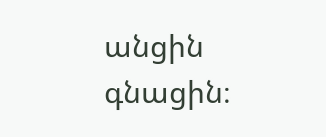անցին գնացին։